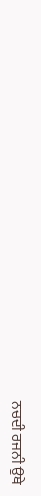ਨਚਦੀ ਰਜਨੀ ਉਥੇ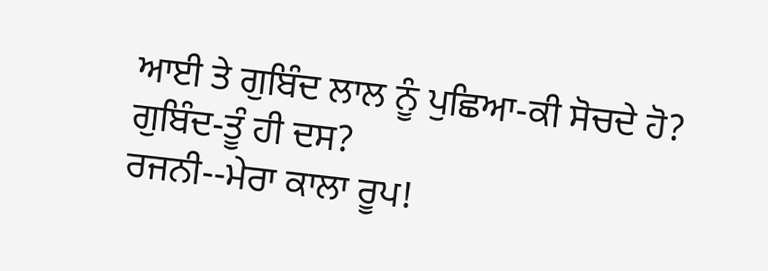ਆਈ ਤੇ ਗੁਬਿੰਦ ਲਾਲ ਨੂੰ ਪੁਛਿਆ-ਕੀ ਸੋਚਦੇ ਹੋ?
ਗੁਬਿੰਦ-ਤੂੰ ਹੀ ਦਸ?
ਰਜਨੀ--ਮੇਰਾ ਕਾਲਾ ਰੂਪ!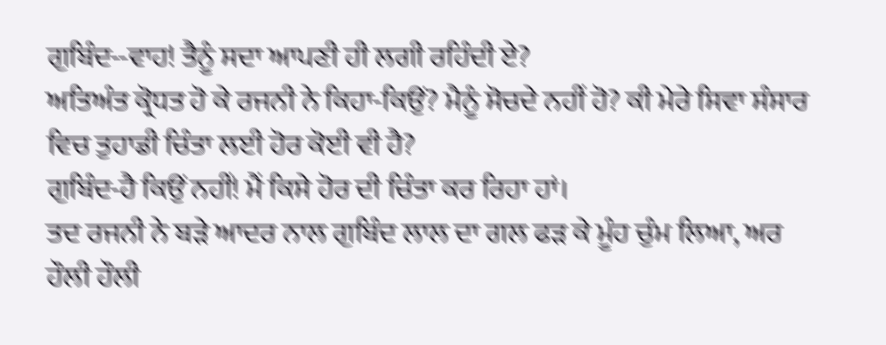ਗੁਬਿੰਦ--ਵਾਹ! ਤੈਨੂੰ ਸਦਾ ਆਪਣੀ ਹੀ ਲਗੀ ਰਹਿੰਦੀ ਏ?
ਅਤਿਅੰਤ ਕ੍ਰੋਧਤ ਹੋ ਕੇ ਰਜਨੀ ਨੇ ਕਿਹਾ-ਕਿਉਂ? ਮੈਨੂੰ ਸੋਚਦੇ ਨਹੀਂ ਹੋ? ਕੀ ਮੇਰੇ ਸਿਵਾ ਸੰਸਾਰ ਵਿਚ ਤੁਹਾਡੀ ਚਿੰਤਾ ਲਈ ਹੋਰ ਕੋਈ ਵੀ ਹੈ?
ਗੁਬਿੰਦ-ਹੈ ਕਿਉਂ ਨਹੀਂ! ਮੈਂ ਕਿਸੇ ਹੋਰ ਦੀ ਚਿੰਤਾ ਕਰ ਰਿਹਾ ਹਾਂ।
ਤਦ ਰਜਨੀ ਨੇ ਬੜੇ ਆਦਰ ਨਾਲ ਗੁਬਿੰਦ ਲਾਲ ਦਾ ਗਲ ਫੜ ਕੇ ਮੂੰਹ ਚੁੰਮ ਲਿਆ, ਅਰ ਹੌਲੀ ਹੌਲੀ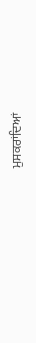ਮੁਸਕਰਾਂਦਿਆਂ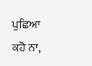ਪੁਛਿਆ ਕਹੋ ਨਾ,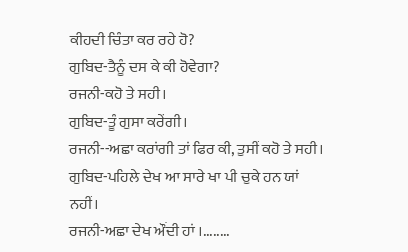ਕੀਹਦੀ ਚਿੰਤਾ ਕਰ ਰਹੇ ਹੋ?
ਗੁਬਿਦ-ਤੈਨੂੰ ਦਸ ਕੇ ਕੀ ਹੋਵੇਗਾ?
ਰਜਨੀ-ਕਹੋ ਤੇ ਸਹੀ।
ਗੁਬਿਦ-ਤੂੰ ਗੁਸਾ ਕਰੇਂਗੀ।
ਰਜਨੀ--ਅਛਾ ਕਰਾਂਗੀ ਤਾਂ ਫਿਰ ਕੀ, ਤੁਸੀਂ ਕਹੋ ਤੇ ਸਹੀ।
ਗੁਬਿਦ-ਪਹਿਲੇ ਦੇਖ ਆ ਸਾਰੇ ਖਾ ਪੀ ਚੁਕੇ ਹਨ ਯਾਂ ਨਹੀਂ।
ਰਜਨੀ-ਅਛਾ ਦੇਖ ਔਂਦੀ ਹਾਂ ।........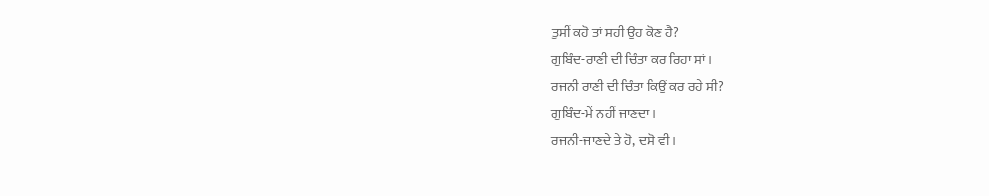ਤੁਸੀਂ ਕਹੋ ਤਾਂ ਸਹੀ ਉਹ ਕੋਣ ਹੈ?
ਗੁਬਿੰਦ-ਰਾਣੀ ਦੀ ਚਿੰਤਾ ਕਰ ਰਿਹਾ ਸਾਂ।
ਰਜਨੀ ਰਾਣੀ ਦੀ ਚਿੰਤਾ ਕਿਉਂ ਕਰ ਰਹੇ ਸੀ?
ਗੁਬਿੰਦ-ਮੇਂ ਨਹੀਂ ਜਾਣਦਾ।
ਰਜਨੀ-ਜਾਣਦੇ ਤੇ ਹੋ, ਦਸੋ ਵੀ।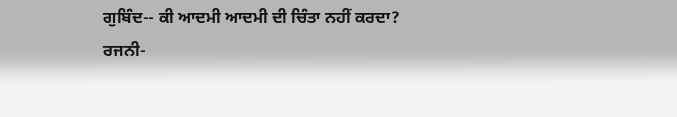ਗੁਬਿੰਦ-- ਕੀ ਆਦਮੀ ਆਦਮੀ ਦੀ ਚਿੰਤਾ ਨਹੀਂ ਕਰਦਾ?
ਰਜਨੀ-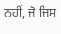ਨਹੀਂ, ਜੋ ਜਿਸ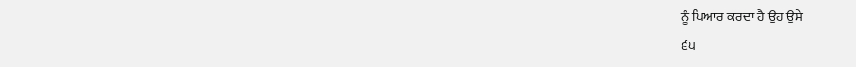ਨੂੰ ਪਿਆਰ ਕਰਦਾ ਹੈ ਉਹ ਉਸੇ
੬੫